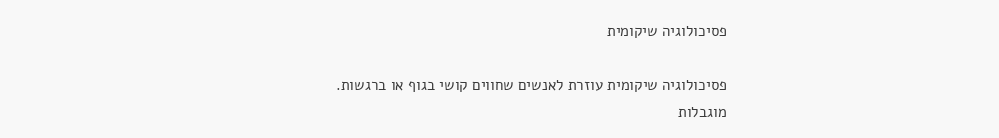פסיכולוגיה שיקומית

פסיכולוגיה שיקומית עוזרת לאנשים שחווים קושי בגוף או ברגשות.
מוגבלות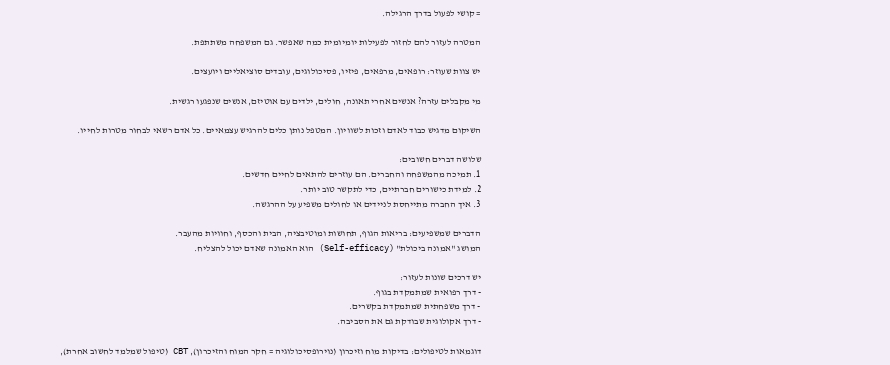= קושי לפעול בדרך הרגילה.

המטרה לעזור להם לחזור לפעילות יומיומית כמה שאפשר. גם המשפחה משתתפת.

יש צוות שעוזר: רופאים, מרפאים, פיזיו, פסיכולוגים, עובדים סוציאליים ויועצים.

מי מקבלים עזרה? אנשים אחרי תאונה, חולים, ילדים עם אוטיזם, אנשים שנפגעו רגשית.

השיקום מדגיש כבוד לאדם וזכות לשוויון. המטפל נותן כלים להרגיש עצמאיים. כל אדם רשאי לבחור מטרות לחייו.

שלושה דברים חשובים:
1. תמיכה מהמשפחה והחברים. הם עוזרים להתאים לחיים חדשים.
2. למידת כישורים חברתיים, כדי לתקשר טוב יותר.
3. איך החברה מתייחסת לניידים או לחולים משפיע על ההרגשה.

הדברים שמשפיעים: בריאות הגוף, תחושות ומוטיבציה, הבית והכסף, וחוויות מהעבר.
המושג "אמונה ביכולת" (Self-efficacy) הוא האמונה שאדם יכול להצליח.

יש דרכים שונות לעזור:
- דרך רפואית שמתמקדת בגוף.
- דרך משפחתית שמתמקדת בקשרים.
- דרך אקולוגית שבודקת גם את הסביבה.

דוגמאות לטיפולים: בדיקות מוח וזיכרון (נוירופסיכולוגיה = חקר המוח והזיכרון), CBT (טיפול שמלמד לחשוב אחרת),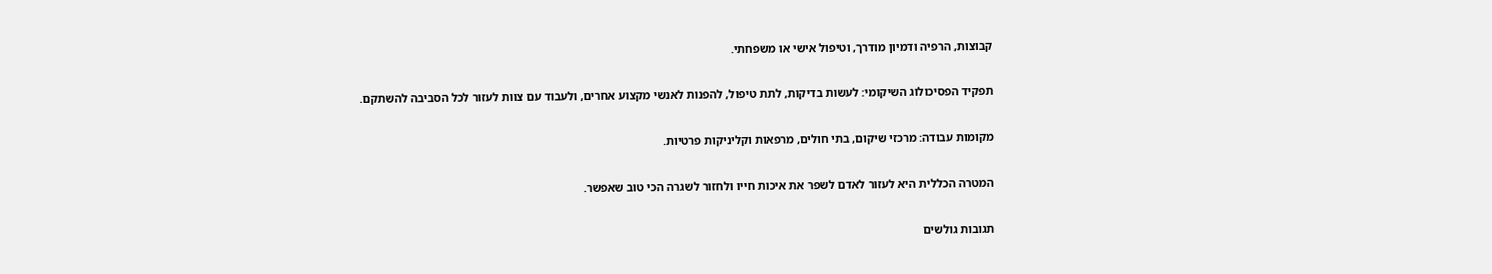קבוצות, הרפיה ודמיון מודרך, וטיפול אישי או משפחתי.

תפקיד הפסיכולוג השיקומי: לעשות בדיקות, לתת טיפול, להפנות לאנשי מקצוע אחרים, ולעבוד עם צוות לעזור לכל הסביבה להשתקם.

מקומות עבודה: מרכזי שיקום, בתי חולים, מרפאות וקליניקות פרטיות.

המטרה הכללית היא לעזור לאדם לשפר את איכות חייו ולחזור לשגרה הכי טוב שאפשר.

תגובות גולשים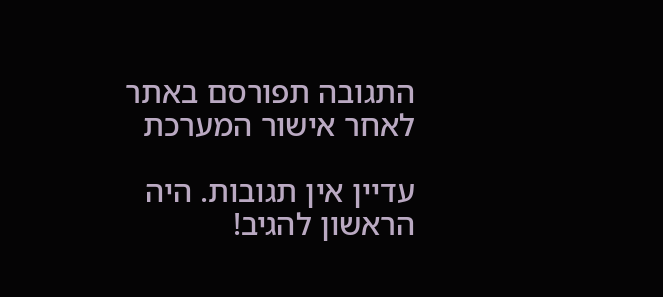התגובה תפורסם באתר לאחר אישור המערכת

עדיין אין תגובות. היה הראשון להגיב!